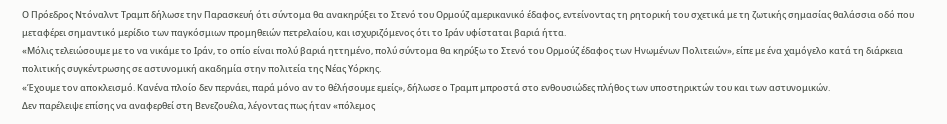Ο Πρόεδρος Ντόναλντ Τραμπ δήλωσε την Παρασκευή ότι σύντομα θα ανακηρύξει το Στενό του Ορμούζ αμερικανικό έδαφος, εντείνοντας τη ρητορική του σχετικά με τη ζωτικής σημασίας θαλάσσια οδό που μεταφέρει σημαντικό μερίδιο των παγκόσμιων προμηθειών πετρελαίου, και ισχυριζόμενος ότι το Ιράν υφίσταται βαριά ήττα.
«Μόλις τελειώσουμε με το να νικάμε το Ιράν, το οπίο είναι πολύ βαριά ηττημένο, πολύ σύντομα θα κηρύξω το Στενό του Ορμούζ έδαφος των Ηνωμένων Πολιτειών», είπε με ένα χαμόγελο κατά τη διάρκεια πολιτικής συγκέντρωσης σε αστυνομική ακαδημία στην πολιτεία της Νέας Υόρκης.
«Έχουμε τον αποκλεισμό. Κανένα πλοίο δεν περνάει, παρά μόνο αν το θέλήσουμε εμείς», δήλωσε ο Τραμπ μπροστά στο ενθουσιώδες πλήθος των υποστηρικτών του και των αστυνομικών.
Δεν παρέλειψε επίσης να αναφερθεί στη Βενεζουέλα, λέγοντας πως ήταν «πόλεμος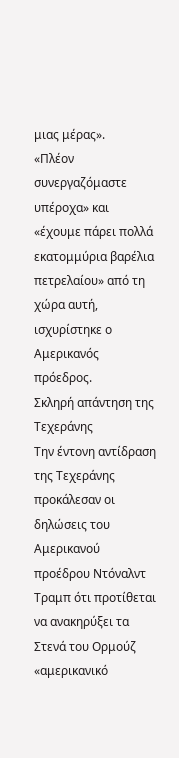μιας μέρας».
«Πλέον συνεργαζόμαστε υπέροχα» και «έχουμε πάρει πολλά εκατομμύρια βαρέλια πετρελαίου» από τη χώρα αυτή, ισχυρίστηκε ο Αμερικανός πρόεδρος.
Σκληρή απάντηση της Τεχεράνης
Την έντονη αντίδραση της Τεχεράνης προκάλεσαν οι δηλώσεις του Αμερικανού προέδρου Ντόναλντ Τραμπ ότι προτίθεται να ανακηρύξει τα Στενά του Ορμούζ «αμερικανικό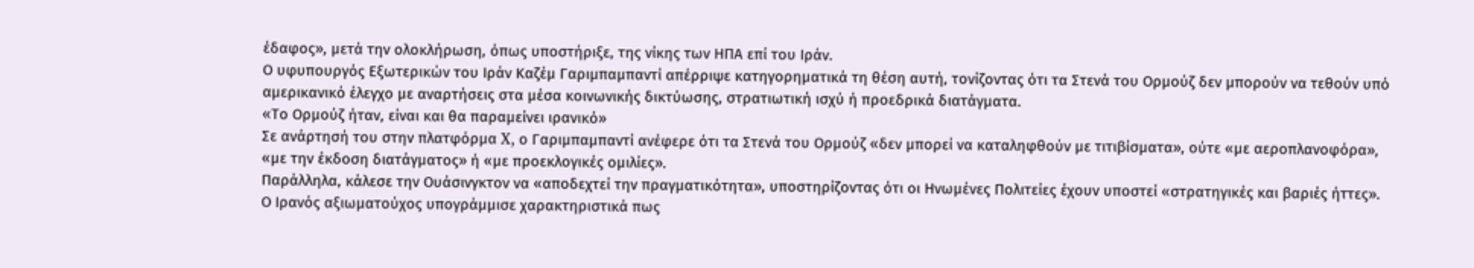έδαφος», μετά την ολοκλήρωση, όπως υποστήριξε, της νίκης των ΗΠΑ επί του Ιράν.
Ο υφυπουργός Εξωτερικών του Ιράν Καζέμ Γαριμπαμπαντί απέρριψε κατηγορηματικά τη θέση αυτή, τονίζοντας ότι τα Στενά του Ορμούζ δεν μπορούν να τεθούν υπό αμερικανικό έλεγχο με αναρτήσεις στα μέσα κοινωνικής δικτύωσης, στρατιωτική ισχύ ή προεδρικά διατάγματα.
«Το Ορμούζ ήταν, είναι και θα παραμείνει ιρανικό»
Σε ανάρτησή του στην πλατφόρμα X, ο Γαριμπαμπαντί ανέφερε ότι τα Στενά του Ορμούζ «δεν μπορεί να καταληφθούν με τιτιβίσματα», ούτε «με αεροπλανοφόρα», «με την έκδοση διατάγματος» ή «με προεκλογικές ομιλίες».
Παράλληλα, κάλεσε την Ουάσινγκτον να «αποδεχτεί την πραγματικότητα», υποστηρίζοντας ότι οι Ηνωμένες Πολιτείες έχουν υποστεί «στρατηγικές και βαριές ήττες».
Ο Ιρανός αξιωματούχος υπογράμμισε χαρακτηριστικά πως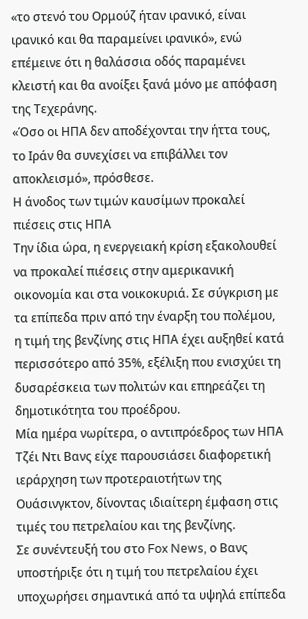«το στενό του Ορμούζ ήταν ιρανικό, είναι ιρανικό και θα παραμείνει ιρανικό», ενώ επέμεινε ότι η θαλάσσια οδός παραμένει κλειστή και θα ανοίξει ξανά μόνο με απόφαση της Τεχεράνης.
«Όσο οι ΗΠΑ δεν αποδέχονται την ήττα τους, το Ιράν θα συνεχίσει να επιβάλλει τον αποκλεισμό», πρόσθεσε.
Η άνοδος των τιμών καυσίμων προκαλεί πιέσεις στις ΗΠΑ
Την ίδια ώρα, η ενεργειακή κρίση εξακολουθεί να προκαλεί πιέσεις στην αμερικανική οικονομία και στα νοικοκυριά. Σε σύγκριση με τα επίπεδα πριν από την έναρξη του πολέμου, η τιμή της βενζίνης στις ΗΠΑ έχει αυξηθεί κατά περισσότερο από 35%, εξέλιξη που ενισχύει τη δυσαρέσκεια των πολιτών και επηρεάζει τη δημοτικότητα του προέδρου.
Μία ημέρα νωρίτερα, ο αντιπρόεδρος των ΗΠΑ Τζέι Ντι Βανς είχε παρουσιάσει διαφορετική ιεράρχηση των προτεραιοτήτων της Ουάσινγκτον, δίνοντας ιδιαίτερη έμφαση στις τιμές του πετρελαίου και της βενζίνης.
Σε συνέντευξή του στο Fox News, ο Βανς υποστήριξε ότι η τιμή του πετρελαίου έχει υποχωρήσει σημαντικά από τα υψηλά επίπεδα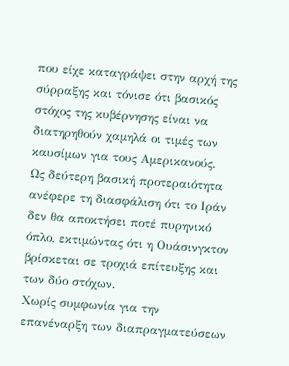που είχε καταγράψει στην αρχή της σύρραξης και τόνισε ότι βασικός στόχος της κυβέρνησης είναι να διατηρηθούν χαμηλά οι τιμές των καυσίμων για τους Αμερικανούς.
Ως δεύτερη βασική προτεραιότητα ανέφερε τη διασφάλιση ότι το Ιράν δεν θα αποκτήσει ποτέ πυρηνικό όπλο, εκτιμώντας ότι η Ουάσινγκτον βρίσκεται σε τροχιά επίτευξης και των δύο στόχων.
Χωρίς συμφωνία για την επανέναρξη των διαπραγματεύσεων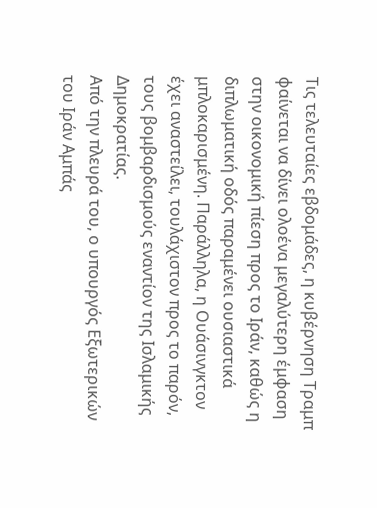Τις τελευταίες εβδομάδες, η κυβέρνηση Τραμπ φαίνεται να δίνει ολοένα μεγαλύτερη έμφαση στην οικονομική πίεση προς το Ιράν, καθώς η διπλωματική οδός παραμένει ουσιαστικά μπλοκαρισμένη. Παράλληλα, η Ουάσινγκτον έχει αναστείλει, τουλάχιστον προς το παρόν, τους βομβαρδισμούς εναντίον της Ισλαμικής Δημοκρατίας.
Από την πλευρά του, ο υπουργός Εξωτερικών του Ιράν Αμπάς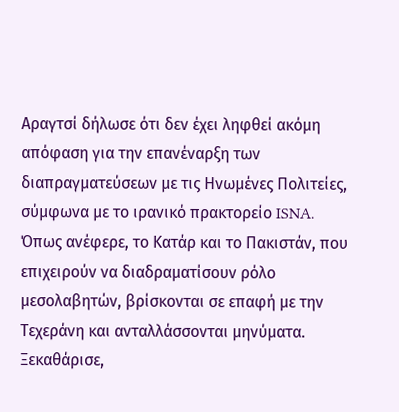Αραγτσί δήλωσε ότι δεν έχει ληφθεί ακόμη απόφαση για την επανέναρξη των διαπραγματεύσεων με τις Ηνωμένες Πολιτείες, σύμφωνα με το ιρανικό πρακτορείο ISNA.
Όπως ανέφερε, το Κατάρ και το Πακιστάν, που επιχειρούν να διαδραματίσουν ρόλο μεσολαβητών, βρίσκονται σε επαφή με την Τεχεράνη και ανταλλάσσονται μηνύματα. Ξεκαθάρισε,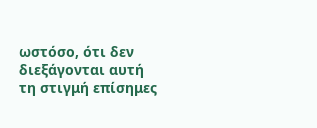ωστόσο, ότι δεν διεξάγονται αυτή τη στιγμή επίσημες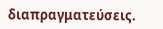διαπραγματεύσεις.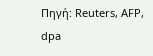Πηγή: Reuters, AFP, dpa